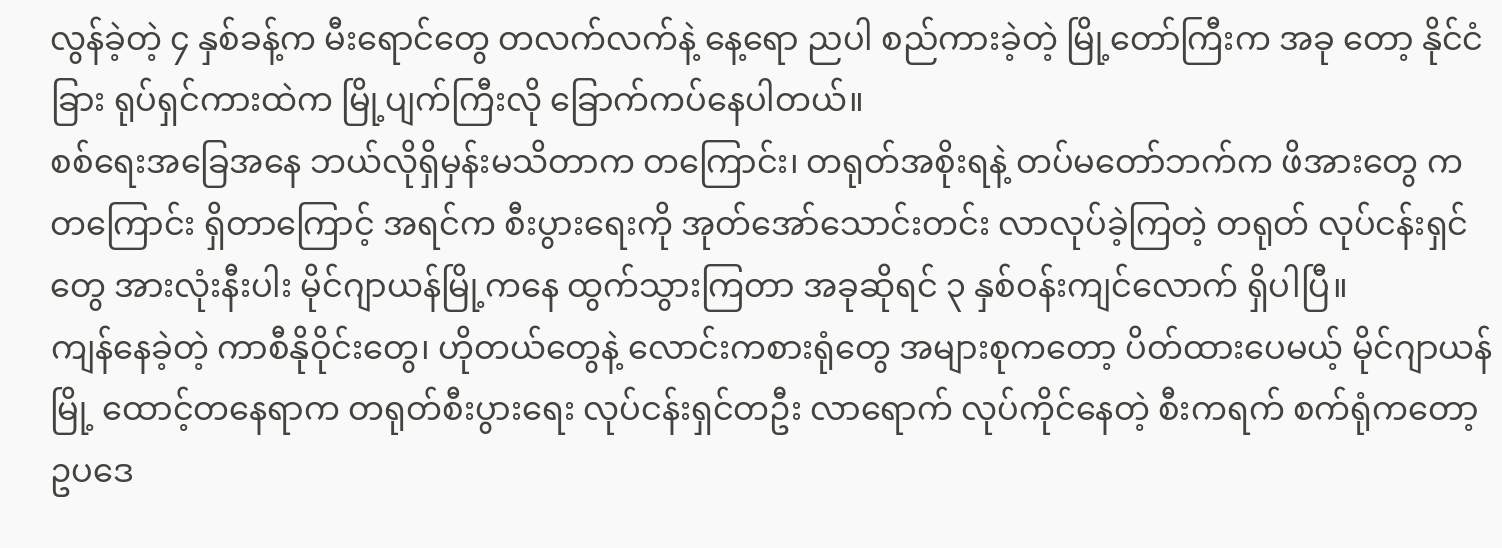လွန်ခဲ့တဲ့ ၄ နှစ်ခန့်က မီးရောင်တွေ တလက်လက်နဲ့ နေ့ရော ညပါ စည်ကားခဲ့တဲ့ မြို့တော်ကြီးက အခု တော့ နိုင်ငံခြား ရုပ်ရှင်ကားထဲက မြို့ပျက်ကြီးလို ခြောက်ကပ်နေပါတယ်။
စစ်ရေးအခြေအနေ ဘယ်လိုရှိမှန်းမသိတာက တကြောင်း၊ တရုတ်အစိုးရနဲ့ တပ်မတော်ဘက်က ဖိအားတွေ က တကြောင်း ရှိတာကြောင့် အရင်က စီးပွားရေးကို အုတ်အော်သောင်းတင်း လာလုပ်ခဲ့ကြတဲ့ တရုတ် လုပ်ငန်းရှင်တွေ အားလုံးနီးပါး မိုင်ဂျာယန်မြို့ကနေ ထွက်သွားကြတာ အခုဆိုရင် ၃ နှစ်ဝန်းကျင်လောက် ရှိပါပြီ။
ကျန်နေခဲ့တဲ့ ကာစီနိုဝိုင်းတွေ၊ ဟိုတယ်တွေနဲ့ လောင်းကစားရုံတွေ အများစုကတော့ ပိတ်ထားပေမယ့် မိုင်ဂျာယန် မြို့ ထောင့်တနေရာက တရုတ်စီးပွားရေး လုပ်ငန်းရှင်တဦး လာရောက် လုပ်ကိုင်နေတဲ့ စီးကရက် စက်ရုံကတော့ ဥပဒေ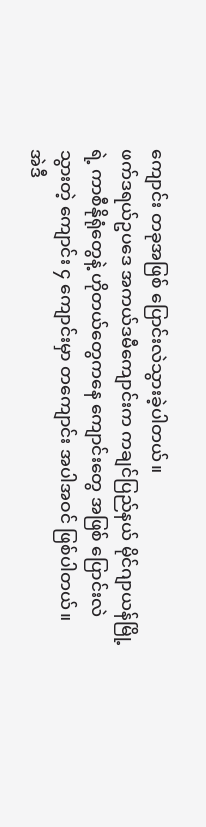ကျောင်း တခုအဖြစ် ပြောင်းလဲသွားခဲ့ပါတယ်။
ဖက်ဒရယ်ဥပဒေ အကယ်ဒမီကျောင်းက ကချင်ပြည်နယ် မိုင်ဂျာယန်မြို့ရဲ့ ကာစီနိုရုံတွေနဲ့ ဟိုတယ်တွေကနေ ကျောင်းတွေ အဖြစ် ပြောင်းလဲသွားတဲ့ ကျောင်း ၄ ကျောင်းမှာ တကျောင်း အပါအဝင် ဖြစ်ပါတယ်။
အဲဒီ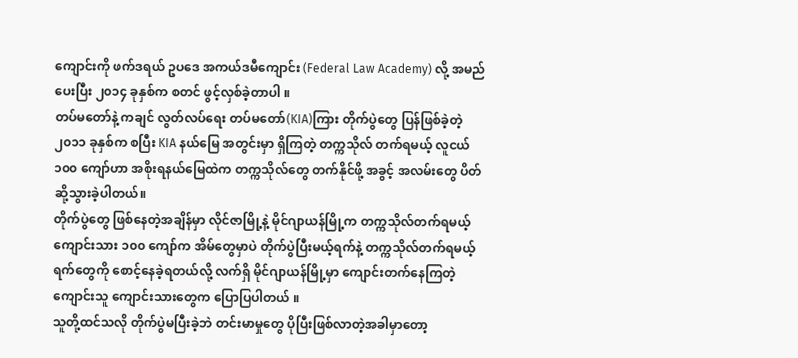ကျောင်းကို ဖက်ဒရယ် ဥပဒေ အကယ်ဒမီကျောင်း (Federal Law Academy) လို့ အမည်ပေးပြီး ၂၀၁၄ ခုနှစ်က စတင် ဖွင့်လှစ်ခဲ့တာပါ ။
တပ်မတော်နဲ့ ကချင် လွတ်လပ်ရေး တပ်မတော်(KIA)ကြား တိုက်ပွဲတွေ ပြန်ဖြစ်ခဲ့တဲ့ ၂၀၁၁ ခုနှစ်က စပြီး KIA နယ်မြေ အတွင်းမှာ ရှိကြတဲ့ တက္ကသိုလ် တက်ရမယ့် လူငယ် ၁၀၀ ကျော်ဟာ အစိုးရနယ်မြေထဲက တက္ကသိုလ်တွေ တက်နိုင်ဖို့ အခွင့် အလမ်းတွေ ပိတ်ဆို့သွားခဲ့ပါတယ်။
တိုက်ပွဲတွေ ဖြစ်နေတဲ့အချိန်မှာ လိုင်ဇာမြို့နဲ့ မိုင်ဂျာယန်မြို့က တက္ကသိုလ်တက်ရမယ့် ကျောင်းသား ၁၀၀ ကျော်က အိမ်တွေမှာပဲ တိုက်ပွဲပြီးမယ့်ရက်နဲ့ တက္ကသိုလ်တက်ရမယ့် ရက်တွေကို စောင့်နေခဲ့ရတယ်လို့ လက်ရှိ မိုင်ဂျာယန်မြို့မှာ ကျောင်းတက်နေကြတဲ့ ကျောင်းသူ ကျောင်းသားတွေက ပြောပြပါတယ် ။
သူတို့ထင်သလို တိုက်ပွဲမပြီးခဲ့ဘဲ တင်းမာမှုတွေ ပိုပြီးဖြစ်လာတဲ့အခါမှာတော့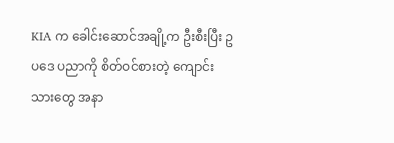KIA က ခေါင်းဆောင်အချို့က ဦးစီးပြီး ဥပဒေ ပညာကို စိတ်ဝင်စားတဲ့ ကျောင်းသားတွေ အနာ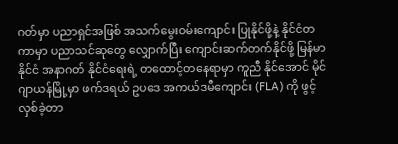ဂတ်မှာ ပညာရှင်အဖြစ် အသက်မွေးဝမ်းကျောင်း ပြုနိုင်ဖို့နဲ့ နိုင်ငံတကာမှာ ပညာသင်ဆုတွေ လျှောက်ပြီး ကျောင်းဆက်တက်နိုင်ဖို့ မြန်မာနိုင်ငံ အနာဂတ် နိုင်ငံရေးရဲ့ တထောင့်တနေရာမှာ ကူညီ နိုင်အောင် မိုင်ဂျာယန်မြို့မှာ ဖက်ဒရယ် ဥပဒေ အကယ်ဒမီကျောင်း (FLA) ကို ဖွင့်လှစ်ခဲ့တာ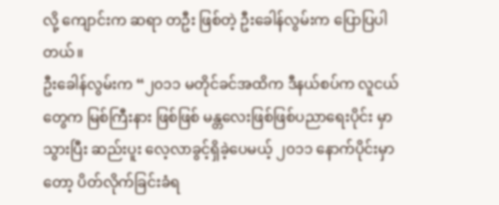လို့ ကျောင်းက ဆရာ တဦး ဖြစ်တဲ့ ဦးခေါန်လွမ်းက ပြောပြပါတယ်။
ဦးခေါန်လွမ်းက “၂၀၁၁ မတိုင်ခင်အထိက ဒီနယ်စပ်က လူငယ်တွေက မြစ်ကြီးနား ဖြစ်ဖြစ် မန္တလေးဖြစ်ဖြစ်ပညာရေးပိုင်း မှာ သွားပြီး ဆည်းပူး လေ့လာခွင့်ရှိခဲ့ပေမယ့် ၂၀၁၁ နောက်ပိုင်းမှာတော့ ပိတ်လိုက်ခြင်းခံရ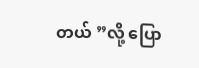တယ် ”လို့ ပြော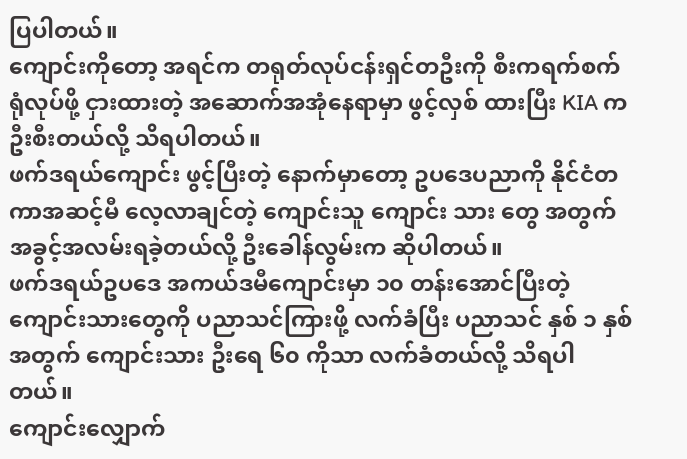ပြပါတယ်။
ကျောင်းကိုတော့ အရင်က တရုတ်လုပ်ငန်းရှင်တဦးကို စီးကရက်စက်ရုံလုပ်ဖို့ ငှားထားတဲ့ အဆောက်အအုံနေရာမှာ ဖွင့်လှစ် ထားပြီး KIA က ဦးစီးတယ်လို့ သိရပါတယ်။
ဖက်ဒရယ်ကျောင်း ဖွင့်ပြီးတဲ့ နောက်မှာတော့ ဥပဒေပညာကို နိုင်ငံတကာအဆင့်မီ လေ့လာချင်တဲ့ ကျောင်းသူ ကျောင်း သား တွေ အတွက် အခွင့်အလမ်းရခဲ့တယ်လို့ ဦးခေါန်လွမ်းက ဆိုပါတယ်။
ဖက်ဒရယ်ဥပဒေ အကယ်ဒမီကျောင်းမှာ ၁၀ တန်းအောင်ပြီးတဲ့ ကျောင်းသားတွေကို ပညာသင်ကြားဖို့ လက်ခံပြီး ပညာသင် နှစ် ၁ နှစ်အတွက် ကျောင်းသား ဦးရေ ၆၀ ကိုသာ လက်ခံတယ်လို့ သိရပါတယ်။
ကျောင်းလျှောက်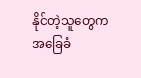နိုင်တဲ့သူတွေက အခြေခံ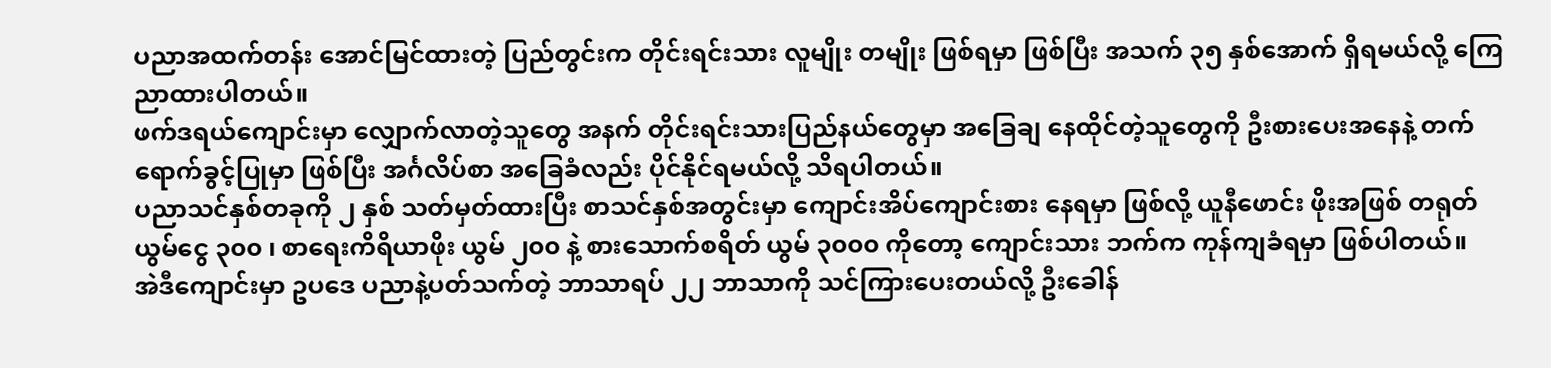ပညာအထက်တန်း အောင်မြင်ထားတဲ့ ပြည်တွင်းက တိုင်းရင်းသား လူမျိုး တမျိုး ဖြစ်ရမှာ ဖြစ်ပြီး အသက် ၃၅ နှစ်အောက် ရှိရမယ်လို့ ကြေညာထားပါတယ်။
ဖက်ဒရယ်ကျောင်းမှာ လျှောက်လာတဲ့သူတွေ အနက် တိုင်းရင်းသားပြည်နယ်တွေမှာ အခြေချ နေထိုင်တဲ့သူတွေကို ဦးစားပေးအနေနဲ့ တက်ရောက်ခွင့်ပြုမှာ ဖြစ်ပြီး အင်္ဂလိပ်စာ အခြေခံလည်း ပိုင်နိုင်ရမယ်လို့ သိရပါတယ်။
ပညာသင်နှစ်တခုကို ၂ နှစ် သတ်မှတ်ထားပြီး စာသင်နှစ်အတွင်းမှာ ကျောင်းအိပ်ကျောင်းစား နေရမှာ ဖြစ်လို့ ယူနီဖောင်း ဖိုးအဖြစ် တရုတ်ယွမ်ငွေ ၃၀၀ ၊ စာရေးကိရိယာဖိုး ယွမ် ၂၀၀ နဲ့ စားသောက်စရိတ် ယွမ် ၃၀၀၀ ကိုတော့ ကျောင်းသား ဘက်က ကုန်ကျခံရမှာ ဖြစ်ပါတယ်။
အဲဒီကျောင်းမှာ ဥပဒေ ပညာနဲ့ပတ်သက်တဲ့ ဘာသာရပ် ၂၂ ဘာသာကို သင်ကြားပေးတယ်လို့ ဦးခေါန်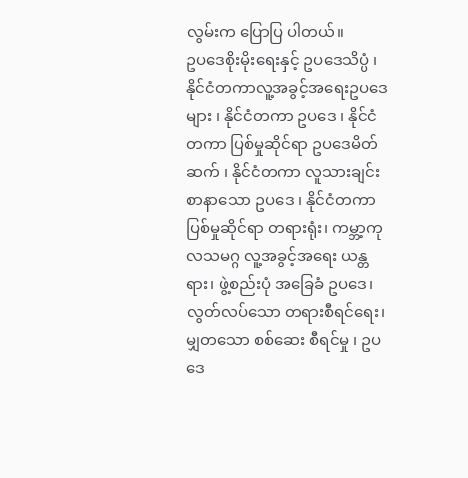လွမ်းက ပြောပြ ပါတယ်။
ဥပဒေစိုးမိုးရေးနှင့် ဥပဒေသိပ္ပံ ၊ နိုင်ငံတကာလူ့အခွင့်အရေးဥပဒေများ ၊ နိုင်ငံတကာ ဥပဒေ ၊ နိုင်ငံတကာ ပြစ်မှုဆိုင်ရာ ဥပဒေမိတ်ဆက် ၊ နိုင်ငံတကာ လူသားချင်းစာနာသော ဥပဒေ ၊ နိုင်ငံတကာ ပြစ်မှုဆိုင်ရာ တရားရုံး၊ ကမ္ဘာ့ကုလသမဂ္ဂ လူ့အခွင့်အရေး ယန္တရား၊ ဖွဲ့စည်းပုံ အခြေခံ ဥပဒေ၊ လွတ်လပ်သော တရားစီရင်ရေး၊ မျှတသော စစ်ဆေး စီရင်မှု ၊ ဥပဒေ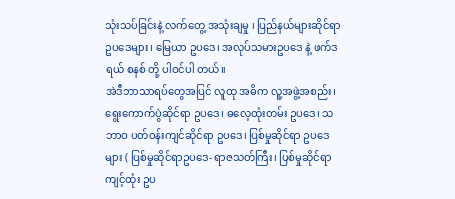သုံးသပ်ခြင်းနဲ့ လက်တွေ့ အသုံးချမှု ၊ ပြည်နယ်များဆိုင်ရာ ဥပဒေများ၊ မြေယာ ဥပဒေ၊ အလုပ်သမားဥပဒေ နဲ့ ဖက်ဒရယ် စနစ် တို့ ပါဝင်ပါ တယ်။
အဲဒီဘာသာရပ်တွေအပြင် လူထု အဓိက လူ့အဖွဲ့အစည်း၊ ရွေးကောက်ပွဲဆိုင်ရာ ဥပဒေ၊ ဓလေ့ထုံးတမ်း ဥပဒေ၊ သဘာဝ ပတ်ဝန်းကျင်ဆိုင်ရာ ဥပဒေ၊ ပြစ်မှုဆိုင်ရာ ဥပဒေများ ( ပြစ်မှုဆိုင်ရာဥပဒေ- ရာဇသတ်ကြီး၊ ပြစ်မှုဆိုင်ရာ ကျင့်ထုံး ဥပ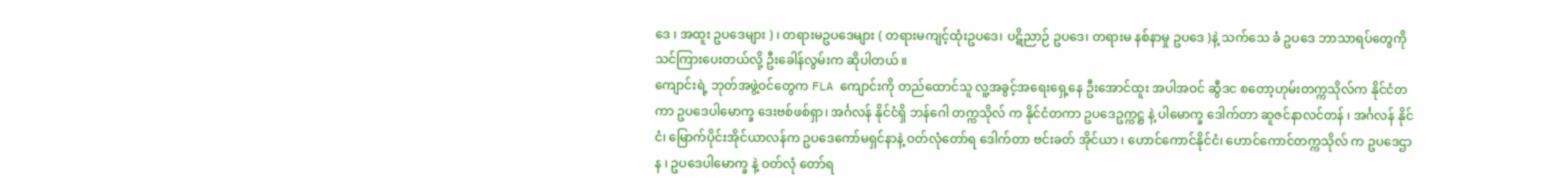ဒေ ၊ အထူး ဥပဒေများ ) ၊ တရားမဥပဒေများ ( တရားမကျင့်ထုံးဥပဒေ၊ ပဋိညာဉ် ဥပဒေ၊ တရားမ နစ်နာမှု ဥပဒေ )နဲ့ သက်သေ ခံ ဥပဒေ ဘာသာရပ်တွေကို သင်ကြားပေးတယ်လို့ ဦးခေါန်လွမ်းက ဆိုပါတယ် ။
ကျောင်းရဲ့ ဘုတ်အဖွဲ့ဝင်တွေက FLA ကျောင်းကို တည်ထောင်သူ လူ့အခွင့်အရေးရှေ့နေ ဦးအောင်ထူး အပါအဝင် ဆွီဒင စတော့ဟုမ်းတက္ကသိုလ်က နိုင်ငံတကာ ဥပဒေပါမောက္ခ ဒေးဗစ်ဖစ်ရှာ၊ အင်္ဂလန် နိုင်ငံရှိ ဘန်ဂေါ တက္ကသိုလ် က နိုင်ငံတကာ ဥပဒေဥက္ကဋ္ဌ နဲ့ ပါမောက္ခ ဒေါက်တာ ဆူဇင်နာလင်တန် ၊ အင်္ဂလန် နိုင်ငံ၊ မြောက်ပိုင်းအိုင်ယာလန်က ဥပဒေကော်မရှင်နာနဲ့ ဝတ်လုံတော်ရ ဒေါက်တာ ဗင်းခတ် အိုင်ယာ ၊ ဟောင်ကောင်နိုင်ငံ၊ ဟောင်ကောင်တက္ကသိုလ် က ဥပဒေဌာန ၊ ဥပဒေပါမောက္ခ နဲ့ ဝတ်လုံ တော်ရ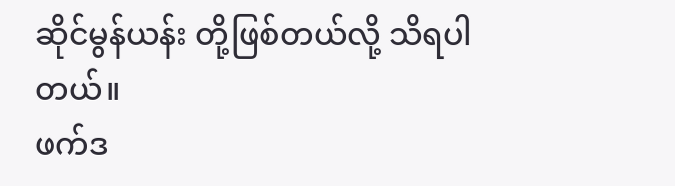ဆိုင်မွန်ယန်း တို့ဖြစ်တယ်လို့ သိရပါတယ်။
ဖက်ဒ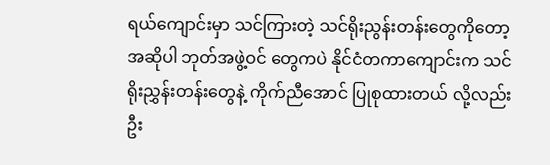ရယ်ကျောင်းမှာ သင်ကြားတဲ့ သင်ရိုးညွန်းတန်းတွေကိုတော့ အဆိုပါ ဘုတ်အဖွဲ့ဝင် တွေကပဲ နိုင်ငံတကာကျောင်းက သင်ရိုးညွှန်းတန်းတွေနဲ့ ကိုက်ညီအောင် ပြုစုထားတယ် လို့လည်း ဦး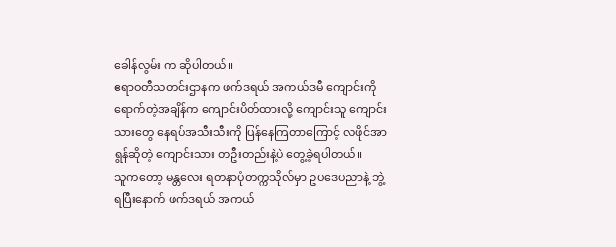ခေါန်လွမ်း က ဆိုပါတယ်။
ဧရာဝတီသတင်းဌာနက ဖက်ဒရယ် အကယ်ဒမီ ကျောင်းကို ရောက်တဲ့အချိန်က ကျောင်းပိတ်ထားလို့ ကျောင်းသူ ကျောင်း သားတွေ နေရပ်အသီးသီးကို ပြန်နေကြတာကြောင့် လဖိုင်အာရွန်ဆိုတဲ့ ကျောင်းသား တဦးတည်းနဲ့ပဲ တွေ့ခဲ့ရပါတယ်။
သူကတော့ မန္တလေး ရတနာပုံတက္ကသိုလ်မှာ ဥပဒေပညာနဲ့ ဘွဲ့ရပြီးနောက် ဖက်ဒရယ် အကယ်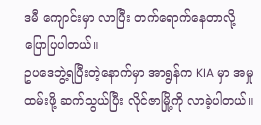ဒမီ ကျောင်းမှာ လာပြီး တက်ရောက်နေတာလို့ ပြောပြပါတယ်။
ဥပဒေဘွဲ့ရပြီးတဲ့နောက်မှာ အာရွန်က KIA မှာ အမှုထမ်းဖို့ ဆက်သွယ်ပြီး လိုင်ဇာမြို့ကို လာခဲ့ပါတယ်။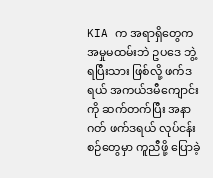KIA က အရာရှိတွေက အမှုမထမ်းဘဲ ဥပဒေ ဘွဲ့ရပြီးသား ဖြစ်လို့ ဖက်ဒရယ် အကယ်ဒမီကျောင်း ကို ဆက်တက်ပြီး အနာဂတ် ဖက်ဒရယ် လုပ်ငန်းစဉ်တွေမှာ ကူညီဖို့ ပြောခဲ့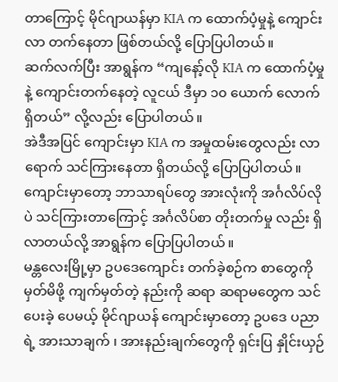တာကြောင့် မိုင်ဂျာယန်မှာ KIA က ထောက်ပံ့မှုနဲ့ ကျောင်းလာ တက်နေတာ ဖြစ်တယ်လို့ ပြောပြပါတယ်။
ဆက်လက်ပြီး အာရွန်က “ကျနော့်လို KIA က ထောက်ပံ့မှုနဲ့ ကျောင်းတက်နေတဲ့ လူငယ် ဒီမှာ ၁၀ ယောက် လောက် ရှိတယ်” လို့လည်း ပြောပါတယ်။
အဲဒီအပြင် ကျောင်းမှာ KIA က အမှုထမ်းတွေလည်း လာရောက် သင်ကြားနေတာ ရှိတယ်လို့ ပြောပြပါတယ်။
ကျောင်းမှာတော့ ဘာသာရပ်တွေ အားလုံးကို အင်္ဂလိပ်လိုပဲ သင်ကြားတာကြောင့် အင်္ဂလိပ်စာ တိုးတက်မှု လည်း ရှိလာတယ်လို့ အာရွန်က ပြောပြပါတယ်။
မန္တလေးမြို့မှာ ဥပဒေကျောင်း တက်ခဲ့စဉ်က စာတွေကို မှတ်မိဖို့ ကျက်မှတ်တဲ့ နည်းကို ဆရာ ဆရာမတွေက သင်ပေးခဲ့ ပေမယ့် မိုင်ဂျာယန် ကျောင်းမှာတော့ ဥပဒေ ပညာရဲ့ အားသာချက် ၊ အားနည်းချက်တွေကို ရှင်းပြ နှိုင်းယှဉ်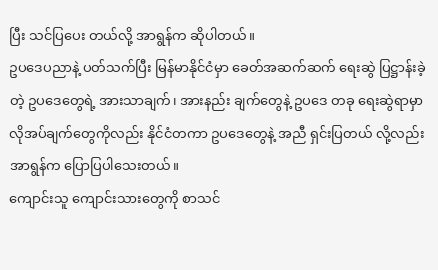ပြီး သင်ပြပေး တယ်လို့ အာရွန်က ဆိုပါတယ်။
ဥပဒေပညာနဲ့ ပတ်သက်ပြီး မြန်မာနိုင်ငံမှာ ခေတ်အဆက်ဆက် ရေးဆွဲ ပြဋ္ဌာန်းခဲ့တဲ့ ဥပဒေတွေရဲ့ အားသာချက်၊ အားနည်း ချက်တွေနဲ့ ဥပဒေ တခု ရေးဆွဲရာမှာ လိုအပ်ချက်တွေကိုလည်း နိုင်ငံတကာ ဥပဒေတွေနဲ့ အညီ ရှင်းပြတယ် လို့လည်း အာရွန်က ပြောပြပါသေးတယ်။
ကျောင်းသူ ကျောင်းသားတွေကို စာသင်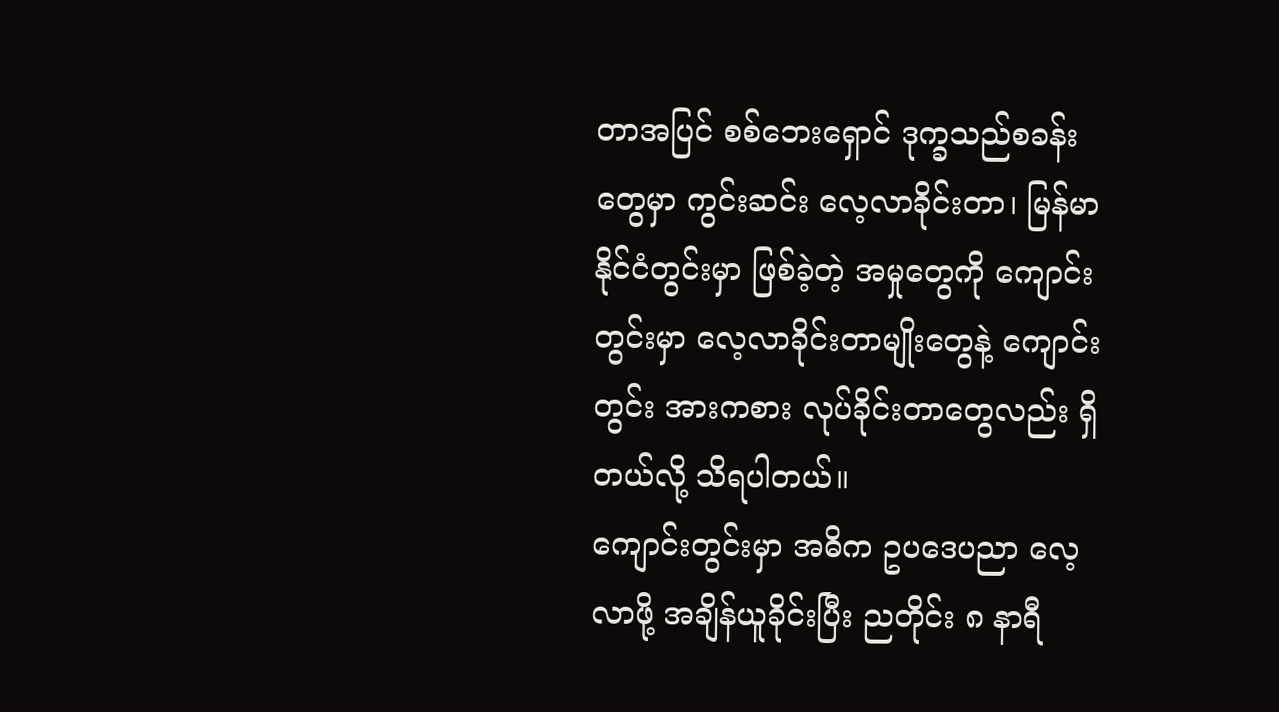တာအပြင် စစ်ဘေးရှောင် ဒုက္ခသည်စခန်းတွေမှာ ကွင်းဆင်း လေ့လာခိုင်းတာ၊ မြန်မာနိုင်ငံတွင်းမှာ ဖြစ်ခဲ့တဲ့ အမှုတွေကို ကျောင်းတွင်းမှာ လေ့လာခိုင်းတာမျိုးတွေနဲ့ ကျောင်းတွင်း အားကစား လုပ်ခိုင်းတာတွေလည်း ရှိတယ်လို့ သိရပါတယ်။
ကျောင်းတွင်းမှာ အဓိက ဥပဒေပညာ လေ့လာဖို့ အချိန်ယူခိုင်းပြီး ညတိုင်း ၈ နာရီ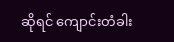ဆိုရင် ကျောင်းတံခါး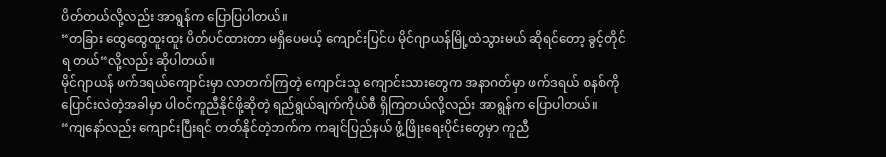ပိတ်တယ်လို့လည်း အာရွန်က ပြောပြပါတယ်။
“တခြား ထွေထွေထူးထူး ပိတ်ပင်ထားတာ မရှိပေမယ့် ကျောင်းပြင်ပ မိုင်ဂျာယန်မြို့ထဲသွားမယ် ဆိုရင်တော့ ခွင့်တိုင်ရ တယ်“လို့လည်း ဆိုပါတယ်။
မိုင်ဂျာယန် ဖက်ဒရယ်ကျောင်းမှာ လာတက်ကြတဲ့ ကျောင်းသူ ကျောင်းသားတွေက အနာဂတ်မှာ ဖက်ဒရယ် စနစ်ကို ပြောင်းလဲတဲ့အခါမှာ ပါဝင်ကူညီနိုင်ဖို့ဆိုတဲ့ ရည်ရွယ်ချက်ကိုယ်စီ ရှိကြတယ်လို့လည်း အာရွန်က ပြောပါတယ်။
“ကျနော်လည်း ကျောင်းပြီးရင် တတ်နိုင်တဲ့ဘက်က ကချင်ပြည်နယ် ဖွံ့ဖြိုးရေးပိုင်းတွေမှာ ကူညီ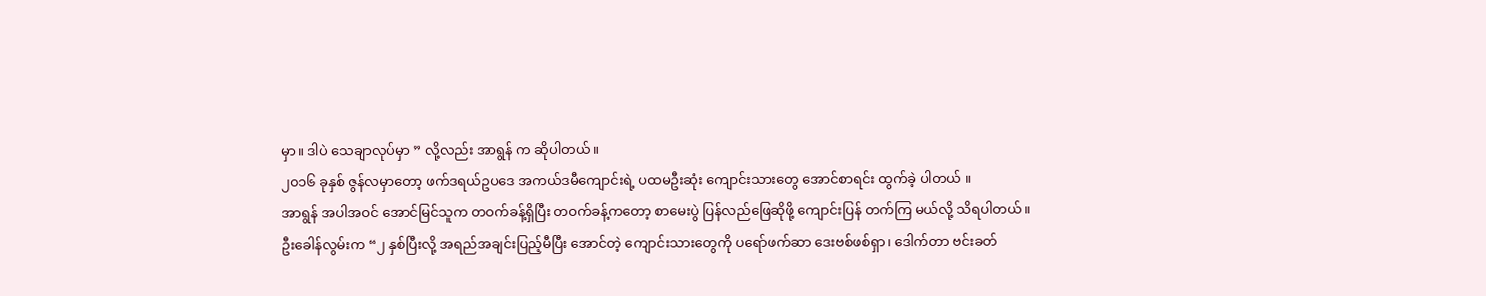မှာ။ ဒါပဲ သေချာလုပ်မှာ ” လို့လည်း အာရွန် က ဆိုပါတယ်။
၂၀၁၆ ခုနှစ် ဇွန်လမှာတော့ ဖက်ဒရယ်ဥပဒေ အကယ်ဒမီကျောင်းရဲ့ ပထမဦးဆုံး ကျောင်းသားတွေ အောင်စာရင်း ထွက်ခဲ့ ပါတယ် ။
အာရွန် အပါအဝင် အောင်မြင်သူက တဝက်ခန့်ရှိပြီး တဝက်ခန့်ကတော့ စာမေးပွဲ ပြန်လည်ဖြေဆိုဖို့ ကျောင်းပြန် တက်ကြ မယ်လို့ သိရပါတယ်။
ဦးခေါန်လွမ်းက “၂ နှစ်ပြီးလို့ အရည်အချင်းပြည့်မီပြီး အောင်တဲ့ ကျောင်းသားတွေကို ပရော်ဖက်ဆာ ဒေးဗစ်ဖစ်ရှာ၊ ဒေါက်တာ ဗင်းခတ်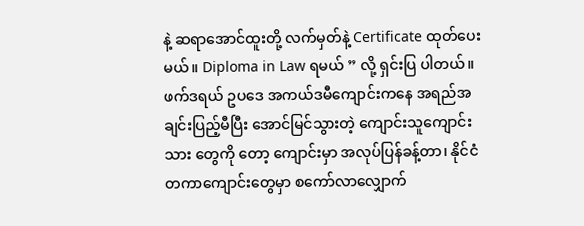နဲ့ ဆရာအောင်ထူးတို့ လက်မှတ်နဲ့ Certificate ထုတ်ပေးမယ်။ Diploma in Law ရမယ် ” လို့ ရှင်းပြ ပါတယ်။
ဖက်ဒရယ် ဥပဒေ အကယ်ဒမီကျောင်းကနေ အရည်အချင်းပြည့်မီပြီး အောင်မြင်သွားတဲ့ ကျောင်းသူကျောင်းသား တွေကို တော့ ကျောင်းမှာ အလုပ်ပြန်ခန့်တာ၊ နိုင်ငံတကာကျောင်းတွေမှာ စကော်လာလျှောက်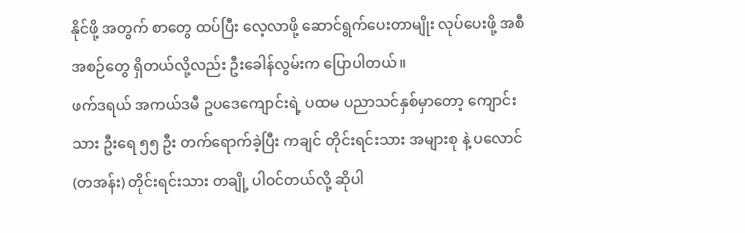နိုင်ဖို့ အတွက် စာတွေ ထပ်ပြီး လေ့လာဖို့ ဆောင်ရွက်ပေးတာမျိုး လုပ်ပေးဖို့ အစီအစဉ်တွေ ရှိတယ်လို့လည်း ဦးခေါန်လွမ်းက ပြောပါတယ်။
ဖက်ဒရယ် အကယ်ဒမီ ဥပဒေကျောင်းရဲ့ ပထမ ပညာသင်နှစ်မှာတော့ ကျောင်းသား ဦးရေ ၅၅ ဦး တက်ရောက်ခဲ့ပြီး ကချင် တိုင်းရင်းသား အများစု နဲ့ ပလောင် (တအန်း) တိုင်းရင်းသား တချို့ ပါဝင်တယ်လို့ ဆိုပါ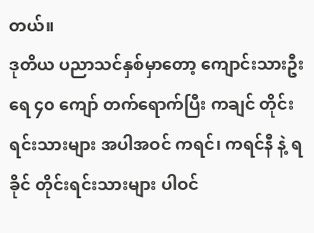တယ်။
ဒုတိယ ပညာသင်နှစ်မှာတော့ ကျောင်းသားဦးရေ ၄၀ ကျော် တက်ရောက်ပြီး ကချင် တိုင်းရင်းသားများ အပါအဝင် ကရင်၊ ကရင်နီ နဲ့ ရခိုင် တိုင်းရင်းသားများ ပါဝင်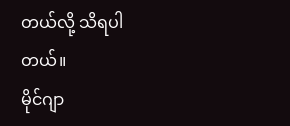တယ်လို့ သိရပါတယ်။
မိုင်ဂျာ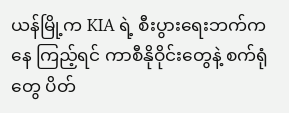ယန်မြို့က KIA ရဲ့ စီးပွားရေးဘက်ကနေ ကြည့်ရင် ကာစီနိုဝိုင်းတွေနဲ့ စက်ရုံတွေ ပိတ်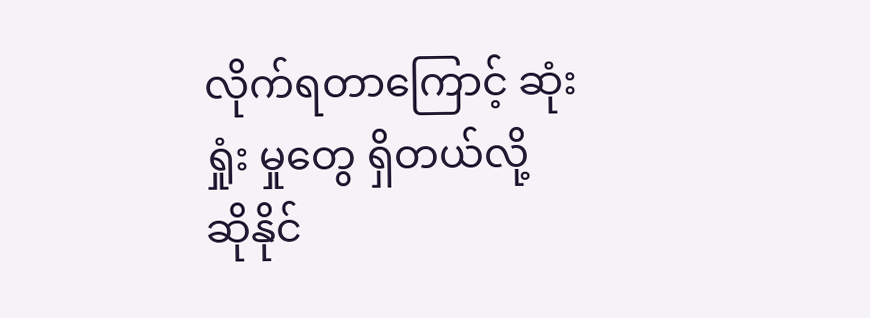လိုက်ရတာကြောင့် ဆုံးရှုံး မှုတွေ ရှိတယ်လို့ ဆိုနိုင်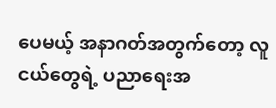ပေမယ့် အနာဂတ်အတွက်တော့ လူငယ်တွေရဲ့ ပညာရေးအ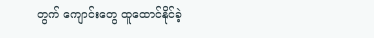တွက် ကျောင်းတွေ ထူထောင်နိုင်ခဲ့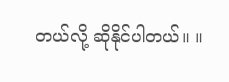တယ်လို့ ဆိုနိုင်ပါတယ်။ ။